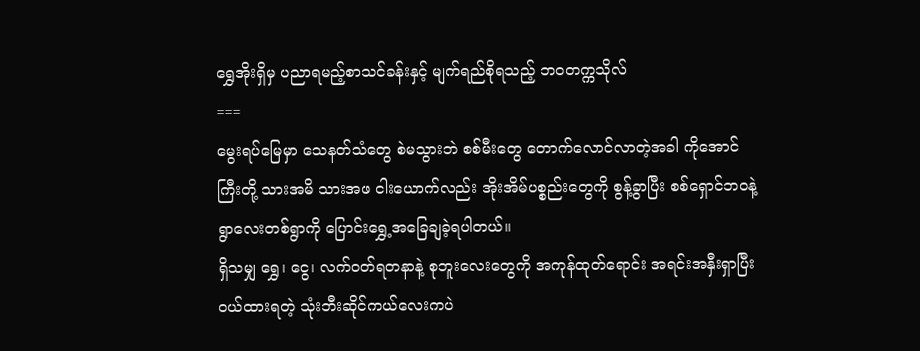ရွှေအိုးရှိမှ ပညာရမည့်စာသင်ခန်းနှင့် မျက်ရည်စိုရသည့် ဘဝတက္ကသိုလ်
===
မွေးရပ်မြေမှာ သေနတ်သံတွေ စဲမသွားဘဲ စစ်မီးတွေ တောက်လောင်လာတဲ့အခါ ကိုအောင်ကြီးတို့ သားအမိ သားအဖ ငါးယောက်လည်း အိုးအိမ်ပစ္စည်းတွေကို စွန့်ခွာပြီး စစ်ရှောင်ဘဝနဲ့ ရွာလေးတစ်ရွာကို ပြောင်းရွှေ့အခြေချခဲ့ရပါတယ်။
ရှိသမျှ ရွှေ၊ ငွေ၊ လက်ဝတ်ရတနာနဲ့ စုဘူးလေးတွေကို အကုန်ထုတ်ရောင်း အရင်းအနှီးရှာပြီး ဝယ်ထားရတဲ့ သုံးဘီးဆိုင်ကယ်လေးကပဲ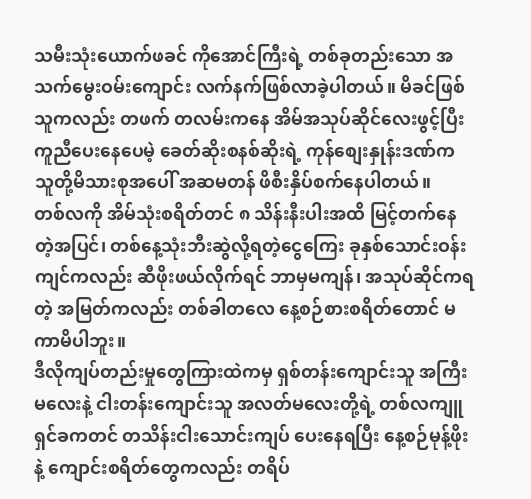သမီးသုံးယောက်ဖခင် ကိုအောင်ကြီးရဲ့ တစ်ခုတည်းသော အသက်မွေးဝမ်းကျောင်း လက်နက်ဖြစ်လာခဲ့ပါတယ်။ မိခင်ဖြစ်သူကလည်း တဖက် တလမ်းကနေ အိမ်အသုပ်ဆိုင်လေးဖွင့်ပြီး ကူညီပေးနေပေမဲ့ ခေတ်ဆိုးစနစ်ဆိုးရဲ့ ကုန်စျေးနှုန်းဒဏ်က သူတို့မိသားစုအပေါ် အဆမတန် ဖိစီးနှိပ်စက်နေပါတယ်။
တစ်လကို အိမ်သုံးစရိတ်တင် ၈ သိန်းနီးပါးအထိ မြင့်တက်နေတဲ့အပြင်၊ တစ်နေ့သုံးဘီးဆွဲလို့ရတဲ့ငွေကြေး ခုနှစ်သောင်းဝန်းကျင်ကလည်း ဆီဖိုးဖယ်လိုက်ရင် ဘာမှမကျန်၊ အသုပ်ဆိုင်ကရတဲ့ အမြတ်ကလည်း တစ်ခါတလေ နေ့စဉ်စားစရိတ်တောင် မကာမိပါဘူး။
ဒီလိုကျပ်တည်းမှုတွေကြားထဲကမှ ရှစ်တန်းကျောင်းသူ အကြီးမလေးနဲ့ ငါးတန်းကျောင်းသူ အလတ်မလေးတို့ရဲ့ တစ်လကျူရှင်ခကတင် တသိန်းငါးသောင်းကျပ် ပေးနေရပြီး နေ့စဉ်မုန့်ဖိုးနဲ့ ကျောင်းစရိတ်တွေကလည်း တရိပ်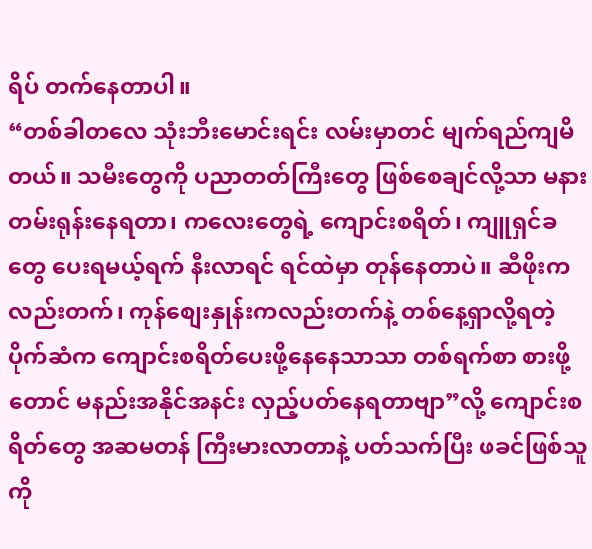ရိပ် တက်နေတာပါ။
“တစ်ခါတလေ သုံးဘီးမောင်းရင်း လမ်းမှာတင် မျက်ရည်ကျမိတယ်။ သမီးတွေကို ပညာတတ်ကြီးတွေ ဖြစ်စေချင်လို့သာ မနားတမ်းရုန်းနေရတာ၊ ကလေးတွေရဲ့ ကျောင်းစရိတ်၊ ကျူရှင်ခတွေ ပေးရမယ့်ရက် နီးလာရင် ရင်ထဲမှာ တုန်နေတာပဲ။ ဆီဖိုးကလည်းတက်၊ ကုန်စျေးနှုန်းကလည်းတက်နဲ့ တစ်နေ့ရှာလို့ရတဲ့ ပိုက်ဆံက ကျောင်းစရိတ်ပေးဖို့နေနေသာသာ တစ်ရက်စာ စားဖို့တောင် မနည်းအနိုင်အနင်း လှည့်ပတ်နေရတာဗျာ”လို့ ကျောင်းစရိတ်တွေ အဆမတန် ကြီးမားလာတာနဲ့ ပတ်သက်ပြီး ဖခင်ဖြစ်သူ ကို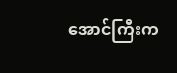အောင်ကြီးက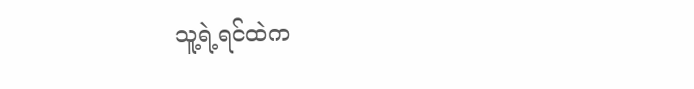သူ့ရဲ့ရင်ထဲက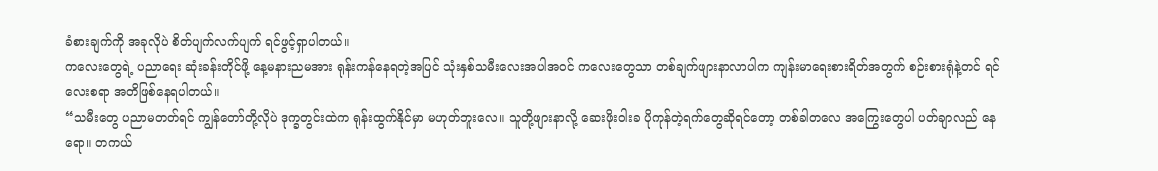ခံစားချက်ကို အခုလိုပဲ စိတ်ပျက်လက်ပျက် ရင်ဖွင့်ရှာပါတယ်။
ကလေးတွေရဲ့ ပညာရေး ဆုံးခန်းတိုင်ဖို့ နေ့မနားညမအား ရုန်းကန်နေရတဲ့အပြင် သုံးနှစ်သမီးလေးအပါအဝင် ကလေးတွေသာ တစ်ချက်ဖျားနာလာပါက ကျန်းမာရေးစားရိတ်အတွက် စဉ်းစားရုံနဲ့တင် ရင်လေးစရာ အတိဖြစ်နေရပါတယ်။
“သမီးတွေ ပညာမတတ်ရင် ကျွန်တော်တို့လိုပဲ ဒုက္ခတွင်းထဲက ရုန်းထွက်နိုင်မှာ မဟုတ်ဘူးလေ။ သူတို့ဖျားနာလို့ ဆေးဖိုးဝါးခ ပိုကုန်တဲ့ရက်တွေဆိုရင်တော့ တစ်ခါတလေ အကြွေးတွေပါ ပတ်ချာလည် နေရော။ တကယ်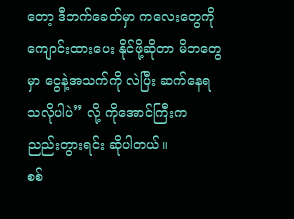တော့ ဒီဘက်ခေတ်မှာ ကလေးတွေကို ကျောင်းထားပေး နိုင်ဖို့ဆိုတာ မိဘတွေမှာ ငွေနဲ့အသက်ကို လဲပြီး ဆက်နေရသလိုပါပဲ” လို့ ကိုအောင်ကြီးက ညည်းတွားရင်း ဆိုပါတယ်။
စစ်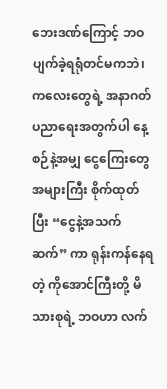ဘေးဒဏ်ကြောင့် ဘဝပျက်ခဲ့ရရုံတင်မကဘဲ၊ ကလေးတွေရဲ့ အနာဂတ်ပညာရေးအတွက်ပါ နေ့စဉ်နဲ့အမျှ ငွေကြေးတွေအများကြီး စိုက်ထုတ်ပြီး “ငွေနဲ့အသက်ဆက်” ကာ ရုန်းကန်နေရတဲ့ ကိုအောင်ကြီးတို့ မိသားစုရဲ့ ဘဝဟာ လက်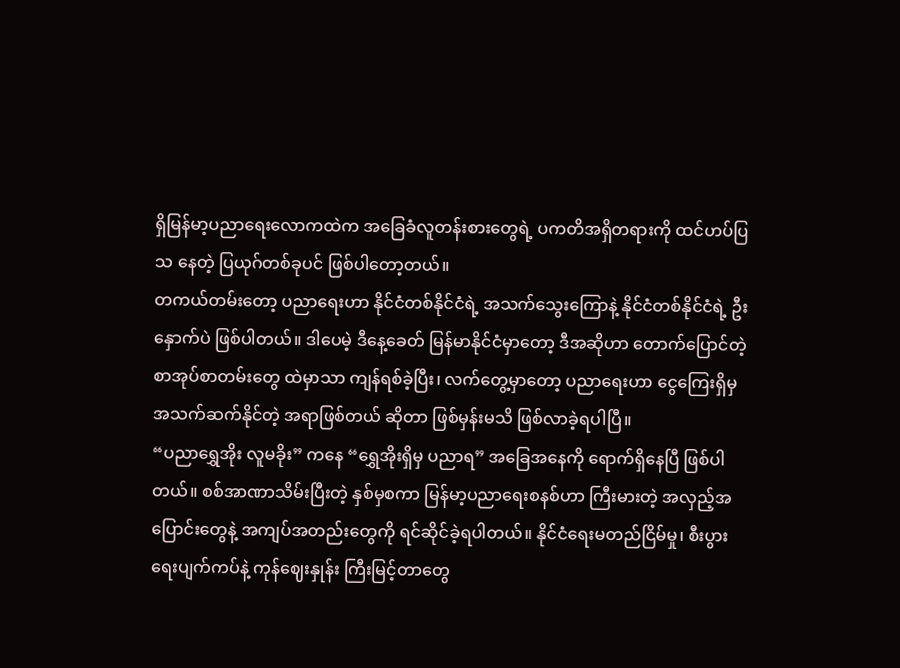ရှိမြန်မာ့ပညာရေးလောကထဲက အခြေခံလူတန်းစားတွေရဲ့ ပကတိအရှိတရားကို ထင်ဟပ်ပြသ နေတဲ့ ပြယုဂ်တစ်ခုပင် ဖြစ်ပါတော့တယ်။
တကယ်တမ်းတော့ ပညာရေးဟာ နိုင်ငံတစ်နိုင်ငံရဲ့ အသက်သွေးကြောနဲ့ နိုင်ငံတစ်နိုင်ငံရဲ့ ဦးနှောက်ပဲ ဖြစ်ပါတယ်။ ဒါပေမဲ့ ဒီနေ့ခေတ် မြန်မာနိုင်ငံမှာတော့ ဒီအဆိုဟာ တောက်ပြောင်တဲ့ စာအုပ်စာတမ်းတွေ ထဲမှာသာ ကျန်ရစ်ခဲ့ပြီး၊ လက်တွေ့မှာတော့ ပညာရေးဟာ ငွေကြေးရှိမှ အသက်ဆက်နိုင်တဲ့ အရာဖြစ်တယ် ဆိုတာ ဖြစ်မှန်းမသိ ဖြစ်လာခဲ့ရပါပြီ။
“ပညာရွှေအိုး လူမခိုး” ကနေ “ရွှေအိုးရှိမှ ပညာရ” အခြေအနေကို ရောက်ရှိနေပြီ ဖြစ်ပါတယ်။ စစ်အာဏာသိမ်းပြီးတဲ့ နှစ်မှစကာ မြန်မာ့ပညာရေးစနစ်ဟာ ကြီးမားတဲ့ အလှည့်အပြောင်းတွေနဲ့ အကျပ်အတည်းတွေကို ရင်ဆိုင်ခဲ့ရပါတယ်။ နိုင်ငံရေးမတည်ငြိမ်မှု၊ စီးပွားရေးပျက်ကပ်နဲ့ ကုန်ဈေးနှုန်း ကြီးမြင့်တာတွေ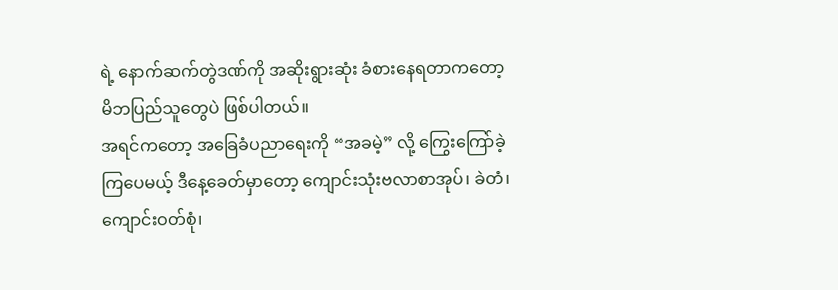ရဲ့ နောက်ဆက်တွဲဒဏ်ကို အဆိုးရွားဆုံး ခံစားနေရတာကတော့ မိဘပြည်သူတွေပဲ ဖြစ်ပါတယ်။
အရင်ကတော့ အခြေခံပညာရေးကို “အခမဲ့” လို့ ကြွေးကြော်ခဲ့ကြပေမယ့် ဒီနေ့ခေတ်မှာတော့ ကျောင်းသုံးဗလာစာအုပ်၊ ခဲတံ၊ ကျောင်းဝတ်စုံ၊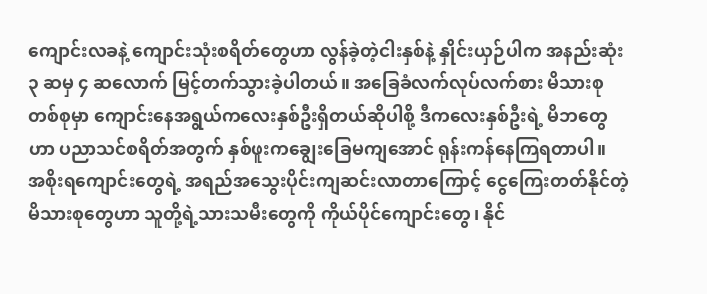ကျောင်းလခနဲ့ ကျောင်းသုံးစရိတ်တွေဟာ လွန်ခဲ့တဲ့ငါးနှစ်နဲ့ နှိုင်းယှဉ်ပါက အနည်းဆုံး ၃ ဆမှ ၄ ဆလောက် မြင့်တက်သွားခဲ့ပါတယ်။ အခြေခံလက်လုပ်လက်စား မိသားစုတစ်စုမှာ ကျောင်းနေအရွယ်ကလေးနှစ်ဦးရှိတယ်ဆိုပါစို့ ဒီကလေးနှစ်ဦးရဲ့ မိဘတွေဟာ ပညာသင်စရိတ်အတွက် နှစ်ဖူးကချွေးခြေမကျအောင် ရုန်းကန်နေကြရတာပါ။
အစိုးရကျောင်းတွေရဲ့ အရည်အသွေးပိုင်းကျဆင်းလာတာကြောင့် ငွေကြေးတတ်နိုင်တဲ့ မိသားစုတွေဟာ သူတို့ရဲ့သားသမီးတွေကို ကိုယ်ပိုင်ကျောင်းတွေ၊ နိုင်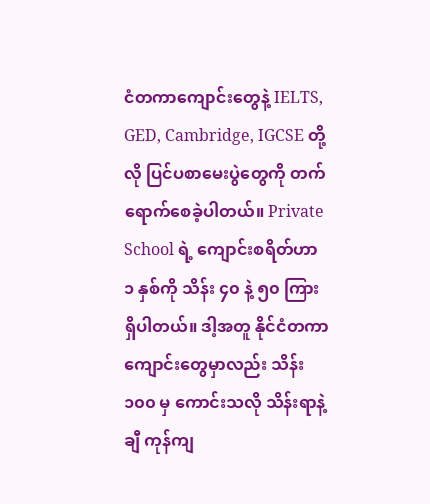ငံတကာကျောင်းတွေနဲ့ IELTS, GED, Cambridge, IGCSE တို့လို ပြင်ပစာမေးပွဲတွေကို တက်ရောက်စေခဲ့ပါတယ်။ Private School ရဲ့ ကျောင်းစရိတ်ဟာ ၁ နှစ်ကို သိန်း ၄၀ နဲ့ ၅၀ ကြား ရှိပါတယ်။ ဒါ့အတူ နိုင်ငံတကာကျောင်းတွေမှာလည်း သိန်း ၁၀၀ မှ ကောင်းသလို သိန်းရာနဲ့ချီ ကုန်ကျ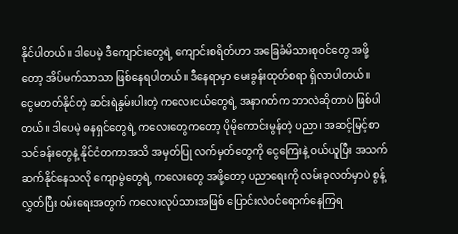နိုင်ပါတယ်။ ဒါပေမဲ့ ဒီကျောင်းတွေရဲ့ ကျောင်းစရိတ်ဟာ အခြေခံမိသားစုဝင်တွေ အဖို့တော့ အိပ်မက်သာသာ ဖြစ်နေရပါတယ်။ ဒီနေရာမှာ မေးခွန်းထုတ်စရာ ရှိလာပါတယ်။
ငွေမတတ်နိုင်တဲ့ ဆင်းရဲနွမ်းပါးတဲ့ ကလေးငယ်တွေရဲ့ အနာဂတ်က ဘာလဲဆိုတာပဲ ဖြစ်ပါတယ်။ ဒါပေမဲ့ ဓနရှင်တွေရဲ့ ကလေးတွေကတော့ ပိုမိုကောင်းမွန်တဲ့ ပညာ၊ အဆင့်မြင့်စာသင်ခန်းတွေနဲ့ နိုင်ငံတကာအသိ အမှတ်ပြု လက်မှတ်တွေကို ငွေကြေးနဲ့ ဝယ်ယူပြီး အသက်ဆက်နိုင်နေသလို ကျောမွဲတွေရဲ့ ကလေးတွေ အဖို့တော့ ပညာရေးကို လမ်းခုလတ်မှာပဲ စွန့်လွှတ်ပြီး ဝမ်းရေးအတွက် ကလေးလုပ်သားအဖြစ် ပြောင်းလဲဝင်ရောက်နေကြရ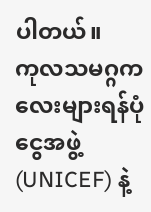ပါတယ်။
ကုလသမဂ္ဂကလေးများရန်ပုံငွေအဖွဲ့ (UNICEF) နဲ့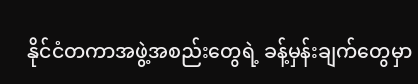နိုင်ငံတကာအဖွဲ့အစည်းတွေရဲ့ ခန့်မှန်းချက်တွေမှာ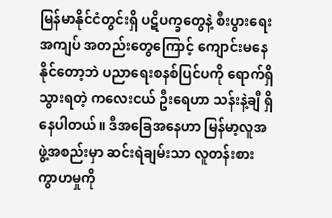မြန်မာနိုင်ငံတွင်းရှိ ပဋိပက္ခတွေနဲ့ စီးပွားရေးအကျပ် အတည်းတွေကြောင့် ကျောင်းမနေနိုင်တော့ဘဲ ပညာရေးစနစ်ပြင်ပကို ရောက်ရှိသွားရတဲ့ ကလေးငယ် ဦးရေဟာ သန်းနဲ့ချီ ရှိနေပါတယ်။ ဒီအခြေအနေဟာ မြန်မာ့လူအဖွဲ့အစည်းမှာ ဆင်းရဲချမ်းသာ လူတန်းစား ကွာဟမှုကို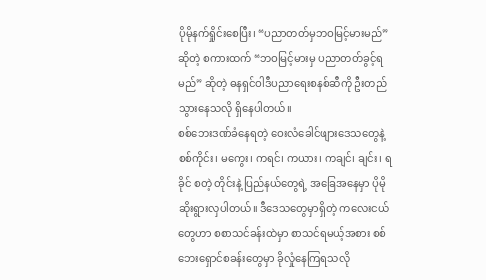ပိုမိုနက်ရှိုင်းစေပြီး၊ “ပညာတတ်မှဘဝမြင့်မားမည်” ဆိုတဲ့ စကားထက် “ဘဝမြင့်မားမှ ပညာတတ်ခွင့်ရမည်” ဆိုတဲ့ ဓနရှင်ဝါဒီပညာရေးစနစ်ဆီကို ဦးတည်သွားနေသလို ရှိနေပါတယ်။
စစ်ဘေးဒဏ်ခံနေရတဲ့ ဝေးလံခေါင်ဖျားဒေသတွေနဲ့ စစ်ကိုင်း၊ မကွေး၊ ကရင်၊ ကယား၊ ကချင်၊ ချင်း၊ ရခိုင် စတဲ့ တိုင်းနဲ့ ပြည်နယ်တွေရဲ့ အခြေအနေမှာ ပိုမိုဆိုးရွားလှပါတယ်။ ဒီဒေသတွေမှာရှိတဲ့ ကလေးငယ်တွေဟာ စစာသင်ခန်းထဲမှာ စာသင်ရမယ့်အစား စစ်ဘေးရှောင်စခန်းတွေမှာ ခိုလှုံနေကြရသလို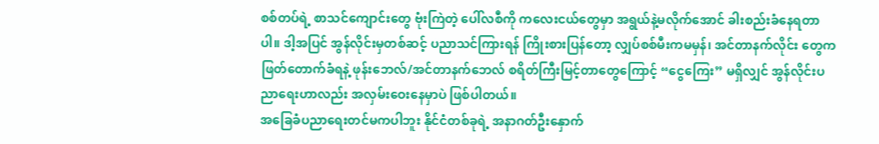စစ်တပ်ရဲ့ စာသင်ကျောင်းတွေ ဗုံးကြဲတဲ့ ပေါ်လစီကို ကလေးငယ်တွေမှာ အရွယ်နဲ့မလိုက်အောင် ခါးစည်းခံနေရတာပါ။ ဒါ့အပြင် အွန်လိုင်းမှတစ်ဆင့် ပညာသင်ကြားရန် ကြိုးစားပြန်တော့ လျှပ်စစ်မီးကမမှန်၊ အင်တာနက်လိုင်း တွေက ဖြတ်တောက်ခံရနဲ့ ဖုန်းဘေလ်/အင်တာနက်ဘေလ် စရိတ်ကြီးမြင့်တာတွေကြောင့် “ငွေကြေး” မရှိလျှင် အွန်လိုင်းပညာရေးဟာလည်း အလှမ်းဝေးနေမှာပဲ ဖြစ်ပါတယ်။
အခြေခံပညာရေးတင်မကပါဘူး နိုင်ငံတစ်ခုရဲ့ အနာဂတ်ဦးနှောက်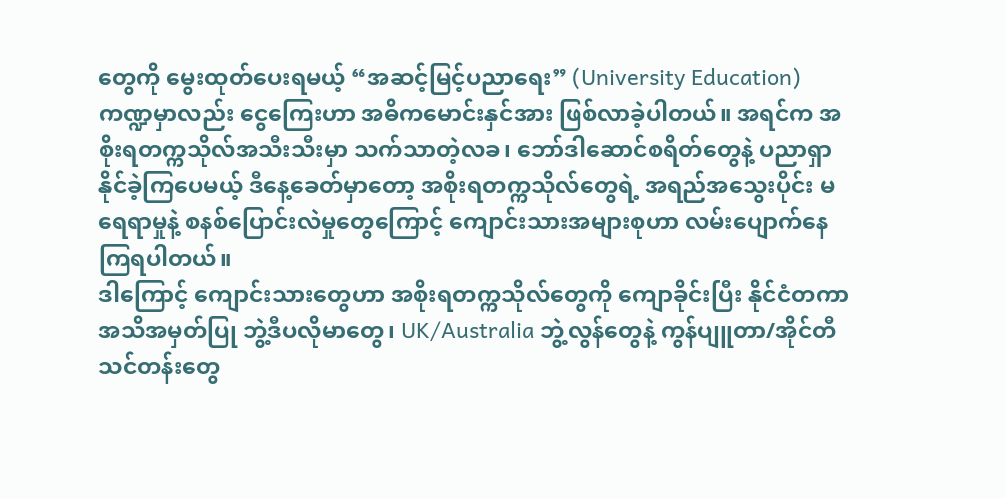တွေကို မွေးထုတ်ပေးရမယ့် “အဆင့်မြင့်ပညာရေး” (University Education) ကဏ္ဍမှာလည်း ငွေကြေးဟာ အဓိကမောင်းနှင်အား ဖြစ်လာခဲ့ပါတယ်။ အရင်က အစိုးရတက္ကသိုလ်အသီးသီးမှာ သက်သာတဲ့လခ၊ ဘော်ဒါဆောင်စရိတ်တွေနဲ့ ပညာရှာနိုင်ခဲ့ကြပေမယ့် ဒီနေ့ခေတ်မှာတော့ အစိုးရတက္ကသိုလ်တွေရဲ့ အရည်အသွေးပိုင်း မရေရာမှုနဲ့ စနစ်ပြောင်းလဲမှုတွေကြောင့် ကျောင်းသားအများစုဟာ လမ်းပျောက်နေကြရပါတယ်။
ဒါကြောင့် ကျောင်းသားတွေဟာ အစိုးရတက္ကသိုလ်တွေကို ကျောခိုင်းပြီး နိုင်ငံတကာအသိအမှတ်ပြု ဘွဲ့ဒီပလိုမာတွေ၊ UK/Australia ဘွဲ့လွန်တွေနဲ့ ကွန်ပျူတာ/အိုင်တီ သင်တန်းတွေ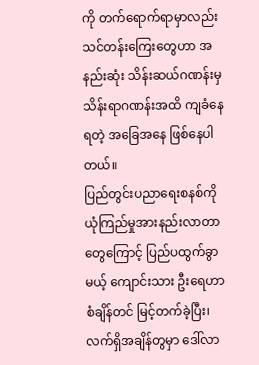ကို တက်ရောက်ရာမှာလည်း သင်တန်းကြေးတွေဟာ အနည်းဆုံး သိန်းဆယ်ဂဏန်းမှ သိန်းရာဂဏန်းအထိ ကျခံနေရတဲ့ အခြေအနေ ဖြစ်နေပါတယ်။
ပြည်တွင်းပညာရေးစနစ်ကို ယုံကြည်မှုအားနည်းလာတာတွေကြောင့် ပြည်ပထွက်ခွာမယ့် ကျောင်းသား ဦးရေဟာ စံချိန်တင် မြင့်တက်ခဲ့ပြီး၊ လက်ရှိအချိန်တွမှာ ဒေါ်လာ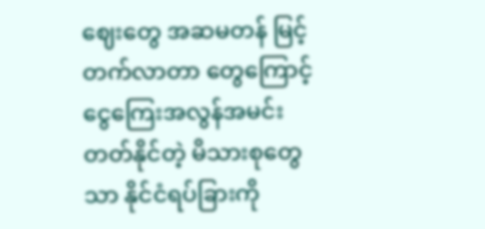ဈေးတွေ အဆမတန် မြင့်တက်လာတာ တွေကြောင့် ငွေကြေးအလွန်အမင်း တတ်နိုင်တဲ့ မိသားစုတွေသာ နိုင်ငံရပ်ခြားကို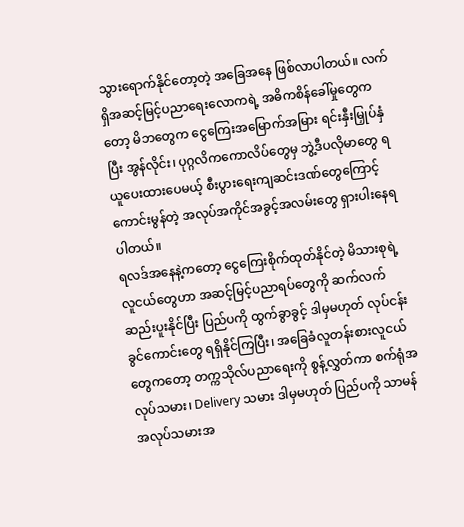သွားရောက်နိုင်တော့တဲ့ အခြေအနေ ဖြစ်လာပါတယ်။ လက်ရှိအဆင့်မြင့်ပညာရေးလောကရဲ့ အဓိကစိန်ခေါ်မှုတွေကတော့ မိဘတွေက ငွေကြေးအမြောက်အမြား ရင်းနှီးမြှုပ်နှံပြီး အွန်လိုင်း၊ ပုဂ္ဂလိကကောလိပ်တွေမှ ဘွဲ့ဒီပလိုမာတွေ ရယူပေးထားပေမယ့် စီးပွားရေးကျဆင်းဒဏ်တွေကြောင့် ကောင်းမွန်တဲ့ အလုပ်အကိုင်အခွင့်အလမ်းတွေ ရှားပါးနေရပါတယ်။
ရလဒ်အနေနဲ့ကတော့ ငွေကြေးစိုက်ထုတ်နိုင်တဲ့ မိသားစုရဲ့ လူငယ်တွေဟာ အဆင့်မြင့်ပညာရပ်တွေကို ဆက်လက်ဆည်းပူးနိုင်ပြီး ပြည်ပကို ထွက်ခွာခွင့် ဒါမှမဟုတ် လုပ်ငန်းခွင်ကောင်းတွေ ရရှိနိုင်ကြပြီး၊ အခြေခံလူတန်းစားလူငယ်တွေကတော့ တက္ကသိုလ်ပညာရေးကို စွန့်လွှတ်ကာ စက်ရုံအလုပ်သမား၊ Delivery သမား ဒါမှမဟုတ် ပြည်ပကို သာမန်အလုပ်သမားအ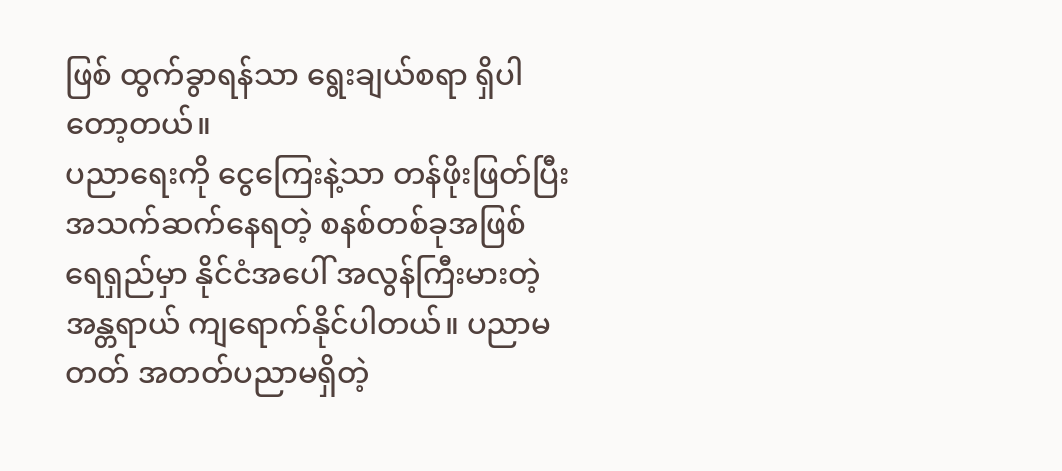ဖြစ် ထွက်ခွာရန်သာ ရွေးချယ်စရာ ရှိပါတော့တယ်။
ပညာရေးကို ငွေကြေးနဲ့သာ တန်ဖိုးဖြတ်ပြီး အသက်ဆက်နေရတဲ့ စနစ်တစ်ခုအဖြစ် ရေရှည်မှာ နိုင်ငံအပေါ် အလွန်ကြီးမားတဲ့ အန္တရာယ် ကျရောက်နိုင်ပါတယ်။ ပညာမတတ် အတတ်ပညာမရှိတဲ့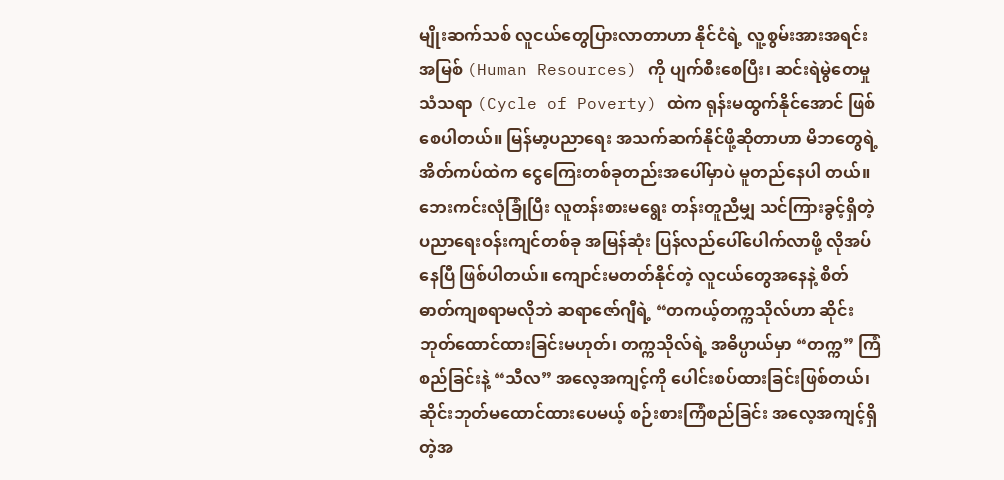မျိုးဆက်သစ် လူငယ်တွေပြားလာတာဟာ နိုင်ငံရဲ့ လူ့စွမ်းအားအရင်းအမြစ် (Human Resources) ကို ပျက်စီးစေပြီး၊ ဆင်းရဲမွဲတေမှုသံသရာ (Cycle of Poverty) ထဲက ရုန်းမထွက်နိုင်အောင် ဖြစ်စေပါတယ်။ မြန်မာ့ပညာရေး အသက်ဆက်နိုင်ဖို့ဆိုတာဟာ မိဘတွေရဲ့ အိတ်ကပ်ထဲက ငွေကြေးတစ်ခုတည်းအပေါ်မှာပဲ မူတည်နေပါ တယ်။
ဘေးကင်းလုံခြုံပြီး လူတန်းစားမရွေး တန်းတူညီမျှ သင်ကြားခွင့်ရှိတဲ့ ပညာရေးဝန်းကျင်တစ်ခု အမြန်ဆုံး ပြန်လည်ပေါ်ပေါက်လာဖို့ လိုအပ်နေပြီ ဖြစ်ပါတယ်။ ကျောင်းမတတ်နိုင်တဲ့ လူငယ်တွေအနေနဲ့ စိတ်ဓာတ်ကျစရာမလိုဘဲ ဆရာဇော်ဂျီရဲ့ “တကယ့်တက္ကသိုလ်ဟာ ဆိုင်းဘုတ်ထောင်ထားခြင်းမဟုတ်၊ တက္ကသိုလ်ရဲ့ အဓိပ္ပာယ်မှာ “တက္က” ကြံစည်ခြင်းနဲ့ “သီလ” အလေ့အကျင့်ကို ပေါင်းစပ်ထားခြင်းဖြစ်တယ်၊ ဆိုင်းဘုတ်မထောင်ထားပေမယ့် စဉ်းစားကြံစည်ခြင်း အလေ့အကျင့်ရှိတဲ့အ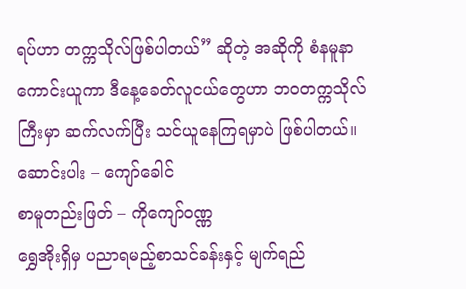ရပ်ဟာ တက္ကသိုလ်ဖြစ်ပါတယ်” ဆိုတဲ့ အဆိုကို စံနမူနာကောင်းယူကာ ဒီနေ့ခေတ်လူငယ်တွေဟာ ဘဝတက္ကသိုလ်ကြီးမှာ ဆက်လက်ပြီး သင်ယူနေကြရမှာပဲ ဖြစ်ပါတယ်။
ဆောင်းပါး – ကျော်ခေါင်
စာမူတည်းဖြတ် – ကိုကျော်ဝဏ္ဏ
ရွှေအိုးရှိမှ ပညာရမည့်စာသင်ခန်းနှင့် မျက်ရည်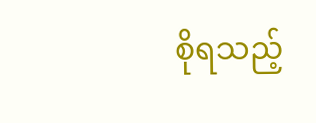စိုရသည့်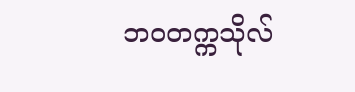ဘဝတက္ကသိုလ်